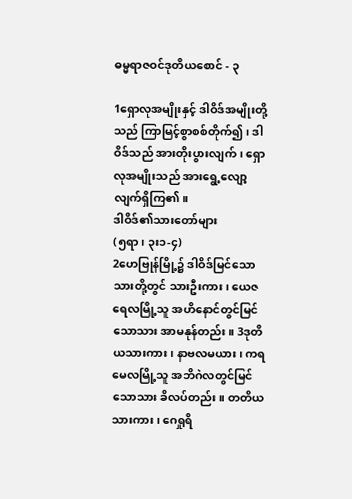ဓမ္မရာဇဝင်ဒုတိယစောင် - ၃

1ရှောလုအမျိုးနှင့် ဒါဝိဒ်အမျိုးတို့သည် ကြာမြင့်စွာစစ်တိုက်၍၊ ဒါဝိဒ်သည် အားတိုးပွားလျက်၊ ရှောလုအမျိုးသည် အားရွေ့လျော့လျက်ရှိကြ၏။
ဒါဝိဒ်၏သားတော်များ
(၅ရာ၊ ၃း၁-၄)
2ဟေဗြုန်မြို့၌ ဒါဝိဒ်မြင်သောသားတို့တွင် သားဦးကား၊ ယေဇရေလမြို့သူ အဟိနောင်တွင်မြင်သောသား အာမနုန်တည်း။ 3ဒုတိယသားကား၊ နာဗလမယား၊ ကရမေလမြို့သူ အဘိဂဲလတွင်မြင်သောသား ခိလပ်တည်း။ တတိယသားကား၊ ဂေရှုရိ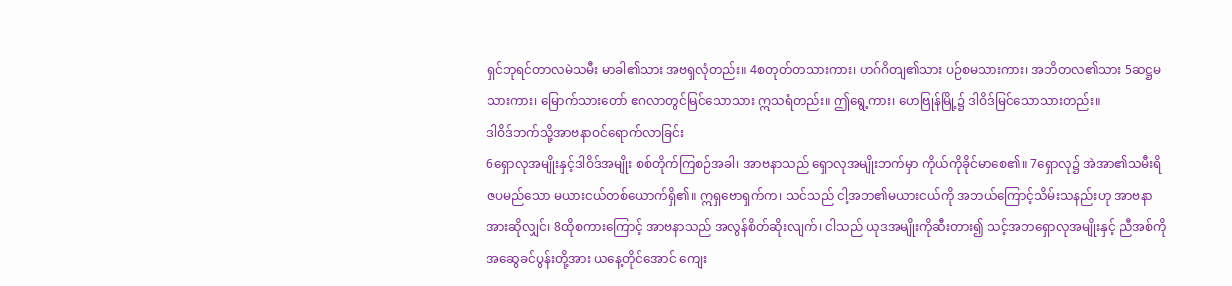ရှင်ဘုရင်တာလမဲသမီး မာခါ၏သား အဗရှလုံတည်း။ 4စတုတ်တသားကား၊ ဟဂ်ဂိတျ၏သား ပဉ်စမသားကား၊ အဘိတလ၏သား 5ဆဋ္ဌမသားကား၊ မြောက်သားတော် ဧဂလာတွင်မြင်သောသား ဣသရံတည်း။ ဤရွေ့ကား၊ ဟေဗြုန်မြို့၌ ဒါဝိဒ်မြင်သောသားတည်း။
ဒါဝိဒ်ဘက်သို့အာဗနာဝင်ရောက်လာခြင်း
6ရှောလုအမျိုးနှင့်ဒါဝိဒ်အမျိုး စစ်တိုက်ကြစဉ်အခါ၊ အာဗနာသည် ရှောလုအမျိုးဘက်မှာ ကိုယ်ကိုခိုင်မာစေ၏။ 7ရှောလု၌ အဲအာ၏သမီးရိဇပမည်သော မယားငယ်တစ်ယောက်ရှိ၏။ ဣရှဗောရှက်က၊ သင်သည် ငါ့အဘ၏မယားငယ်ကို အဘယ်ကြောင့်သိမ်းသနည်းဟု အာဗနာအားဆိုလျှင်၊ 8ထိုစကားကြောင့် အာဗနာသည် အလွန်စိတ်ဆိုးလျက်၊ ငါသည် ယုဒအမျိုးကိုဆီးတား၍ သင့်အဘရှောလုအမျိုးနှင့် ညီအစ်ကိုအဆွေခင်ပွန်းတို့အား ယနေ့တိုင်အောင် ကျေး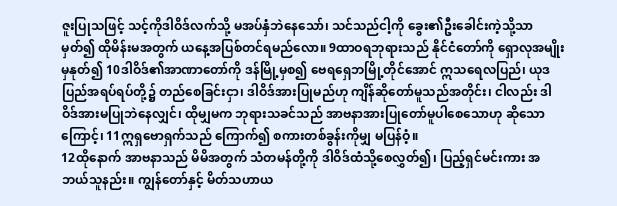ဇူးပြုသဖြင့် သင့်ကိုဒါဝိဒ်လက်သို့ မအပ်နှံဘဲနေသော်၊ သင်သည်ငါ့ကို ခွေး၏ဦးခေါင်းကဲ့သို့သာမှတ်၍ ထိုမိန်းမအတွက် ယနေ့အပြစ်တင်ရမည်လော။ 9ထာဝရဘုရားသည် နိုင်ငံတော်ကို ရှောလုအမျိုးမှနုတ်၍ 10ဒါဝိဒ်၏အာဏာတော်ကို ဒန်မြို့မှစ၍ ဗေရရှေဘမြို့တိုင်အောင် ဣသရေလပြည်၊ ယုဒပြည်အရပ်ရပ်တို့၌ တည်စေခြင်းငှာ၊ ဒါဝိဒ်အားပြုမည်ဟု ကျိန်ဆိုတော်မူသည်အတိုင်း၊ ငါလည်း ဒါဝိဒ်အားမပြုဘဲနေလျှင်၊ ထိုမျှမက ဘုရားသခင်သည် အာဗနာအားပြုတော်မူပါစေသောဟု ဆိုသောကြောင့်၊ 11ဣရှဗောရှက်သည် ကြောက်၍ စကားတစ်ခွန်းကိုမျှ မပြန်ဝံ့။
12ထိုနောက် အာဗနာသည် မိမိအတွက် သံတမန်တို့ကို ဒါဝိဒ်ထံသို့စေလွှတ်၍၊ ပြည့်ရှင်မင်းကား အဘယ်သူနည်း။ ကျွန်တော်နှင့် မိတ်သဟာယ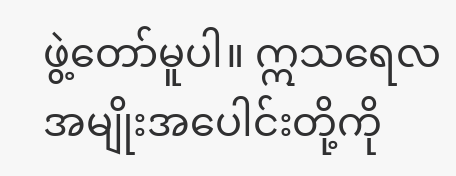ဖွဲ့တော်မူပါ။ ဣသရေလအမျိုးအပေါင်းတို့ကို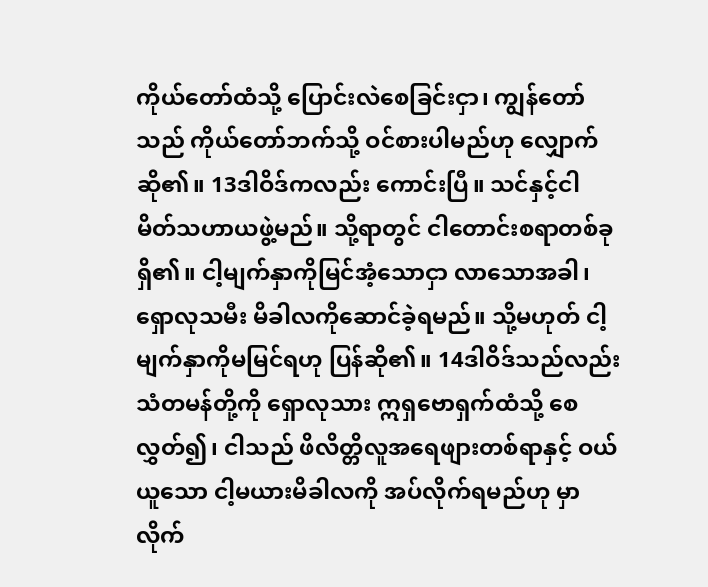ကိုယ်တော်ထံသို့ ပြောင်းလဲစေခြင်းငှာ၊ ကျွန်တော်သည် ကိုယ်တော်ဘက်သို့ ဝင်စားပါမည်ဟု လျှောက်ဆို၏။ 13ဒါဝိဒ်ကလည်း ကောင်းပြီ။ သင်နှင့်ငါ မိတ်သဟာယဖွဲ့မည်။ သို့ရာတွင် ငါတောင်းစရာတစ်ခုရှိ၏။ ငါ့မျက်နှာကိုမြင်အံ့သောငှာ လာသောအခါ၊ ရှောလုသမီး မိခါလကိုဆောင်ခဲ့ရမည်။ သို့မဟုတ် ငါ့မျက်နှာကိုမမြင်ရဟု ပြန်ဆို၏။ 14ဒါဝိဒ်သည်လည်း သံတမန်တို့ကို ရှောလုသား ဣရှဗောရှက်ထံသို့ စေလွှတ်၍၊ ငါသည် ဖိလိတ္တိလူအရေဖျားတစ်ရာနှင့် ဝယ်ယူသော ငါ့မယားမိခါလကို အပ်လိုက်ရမည်ဟု မှာလိုက်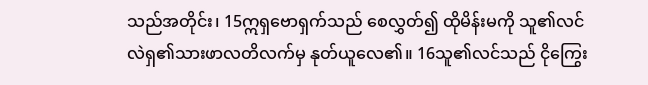သည်အတိုင်း၊ 15ဣရှဗောရှက်သည် စေလွှတ်၍ ထိုမိန်းမကို သူ၏လင် လဲရှ၏သားဖာလတိလက်မှ နုတ်ယူလေ၏။ 16သူ၏လင်သည် ငိုကြွေး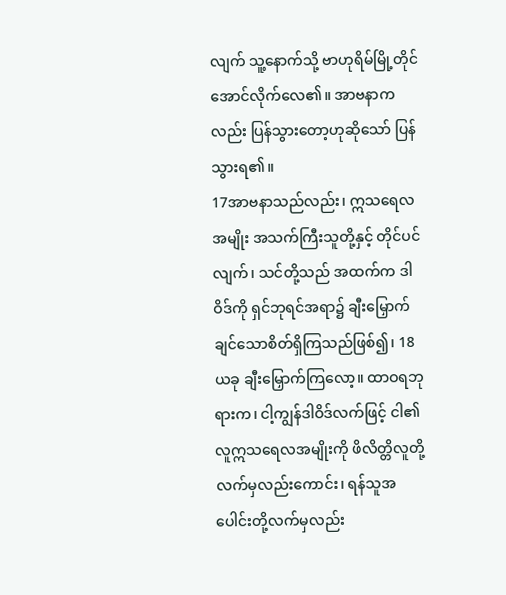လျက် သူ့နောက်သို့ ဗာဟုရိမ်မြို့တိုင်အောင်လိုက်လေ၏။ အာဗနာကလည်း ပြန်သွားတော့ဟုဆိုသော် ပြန်သွားရ၏။
17အာဗနာသည်လည်း၊ ဣသရေလအမျိုး အသက်ကြီးသူတို့နှင့် တိုင်ပင်လျက်၊ သင်တို့သည် အထက်က ဒါဝိဒ်ကို ရှင်ဘုရင်အရာ၌ ချီးမြှောက်ချင်သောစိတ်ရှိကြသည်ဖြစ်၍၊ 18ယခု ချီးမြှောက်ကြလော့။ ထာဝရဘုရားက၊ ငါ့ကျွန်ဒါဝိဒ်လက်ဖြင့် ငါ၏လူဣသရေလအမျိုးကို ဖိလိတ္တိလူတို့လက်မှလည်းကောင်း၊ ရန်သူအပေါင်းတို့လက်မှလည်း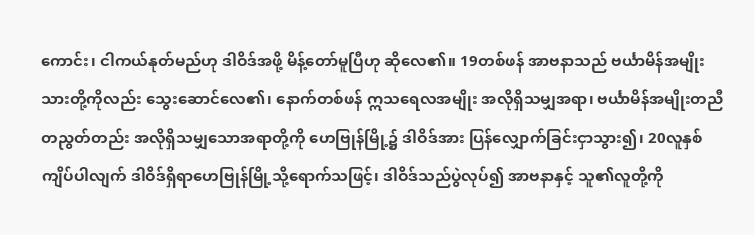ကောင်း၊ ငါကယ်နုတ်မည်ဟု ဒါဝိဒ်အဖို့ မိန့်တော်မူပြီဟု ဆိုလေ၏။ 19တစ်ဖန် အာဗနာသည် ဗင်္ယာမိန်အမျိုးသားတို့ကိုလည်း သွေးဆောင်လေ၏၊ နောက်တစ်ဖန် ဣသရေလအမျိုး အလိုရှိသမျှအရာ၊ ဗင်္ယာမိန်အမျိုးတညီတညွတ်တည်း အလိုရှိသမျှသောအရာတို့ကို ဟေဗြုန်မြို့၌ ဒါဝိဒ်အား ပြန်လျှောက်ခြင်းငှာသွား၍၊ 20လူနှစ်ကျိပ်ပါလျက် ဒါဝိဒ်ရှိရာဟေဗြုန်မြို့သို့ရောက်သဖြင့်၊ ဒါဝိဒ်သည်ပွဲလုပ်၍ အာဗနာနှင့် သူ၏လူတို့ကို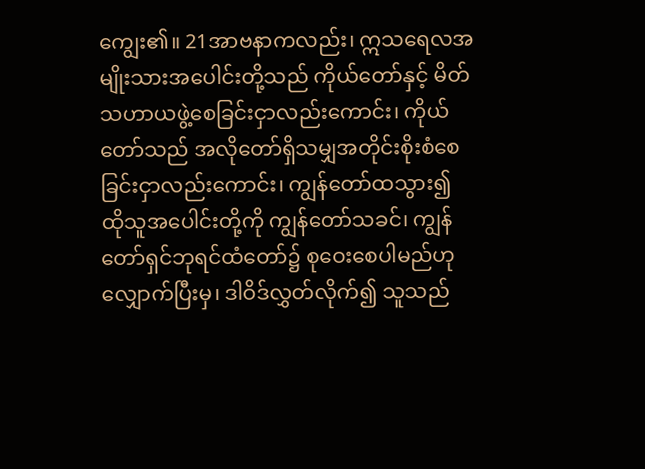ကျွေး၏။ 21အာဗနာကလည်း၊ ဣသရေလအမျိုးသားအပေါင်းတို့သည် ကိုယ်တော်နှင့် မိတ်သဟာယဖွဲ့စေခြင်းငှာလည်းကောင်း၊ ကိုယ်တော်သည် အလိုတော်ရှိသမျှအတိုင်းစိုးစံစေခြင်းငှာလည်းကောင်း၊ ကျွန်တော်ထသွား၍ ထိုသူအပေါင်းတို့ကို ကျွန်တော်သခင်၊ ကျွန်တော်ရှင်ဘုရင်ထံတော်၌ စုဝေးစေပါမည်ဟုလျှောက်ပြီးမှ၊ ဒါဝိဒ်လွှတ်လိုက်၍ သူသည်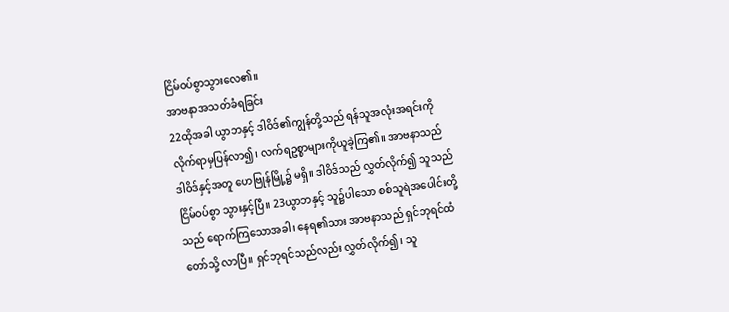ငြိမ်ဝပ်စွာသွားလေ၏။
အာဗနာအသတ်ခံရခြင်း
22ထိုအခါ ယွာဘနှင့် ဒါဝိဒ်၏ကျွန်တို့သည် ရန်သူအလုံးအရင်းကို လိုက်ရာမှပြန်လာ၍၊ လက်ရဥစ္စာများကိုယူခဲ့ကြ၏။ အာဗနာသည် ဒါဝိဒ်နှင့်အတူ ဟေဗြုန်မြို့၌ မရှိ။ ဒါဝိဒ်သည် လွှတ်လိုက်၍ သူသည်ငြိမ်ဝပ်စွာ သွားနှင့်ပြီ။ 23ယွာဘနှင့် သူ၌ပါသော စစ်သူရဲအပေါင်းတို့သည် ရောက်ကြသောအခါ၊ နေရ၏သား အာဗနာသည် ရှင်ဘုရင်ထံတော်သို့ လာပြီ။ ရှင်ဘုရင်သည်လည်း လွှတ်လိုက်၍၊ သူ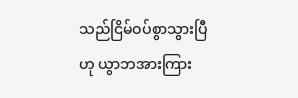သည်ငြိမ်ဝပ်စွာသွားပြီဟု ယွာဘအားကြား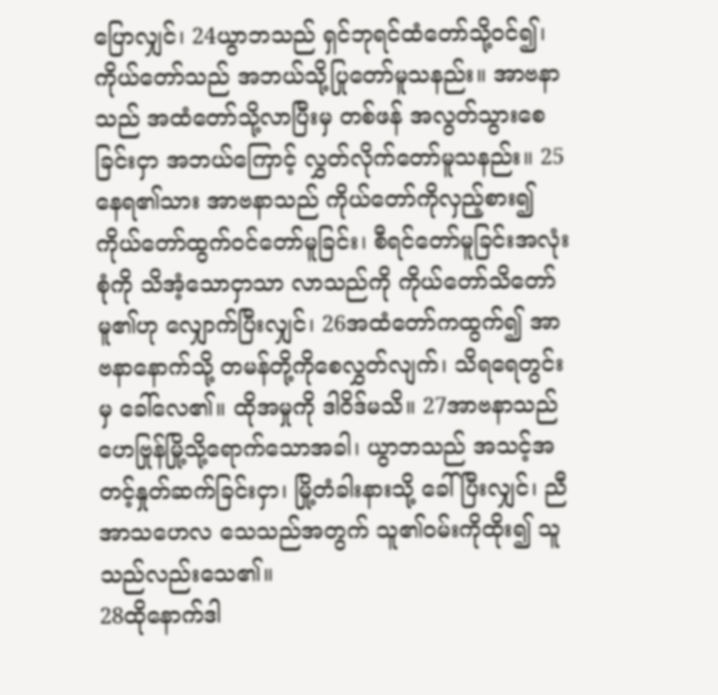ပြောလျှင်၊ 24ယွာဘသည် ရှင်ဘုရင်ထံတော်သို့ဝင်၍၊ ကိုယ်တော်သည် အဘယ်သို့ပြုတော်မူသနည်း။ အာဗနာသည် အထံတော်သို့လာပြီးမှ တစ်ဖန် အလွတ်သွားစေခြင်းငှာ အဘယ်ကြောင့် လွှတ်လိုက်တော်မူသနည်း။ 25နေရ၏သား အာဗနာသည် ကိုယ်တော်ကိုလှည့်စား၍ ကိုယ်တော်ထွက်ဝင်တော်မူခြင်း၊ စီရင်တော်မူခြင်းအလုံးစုံကို သိအံ့သောငှာသာ လာသည်ကို ကိုယ်တော်သိတော်မူ၏ဟု လျှောက်ပြီးလျှင်၊ 26အထံတော်ကထွက်၍ အာဗနာနောက်သို့ တမန်တို့ကိုစေလွှတ်လျက်၊ သိရရေတွင်းမှ ခေါ်လေ၏။ ထိုအမှုကို ဒါဝိဒ်မသိ။ 27အာဗနာသည် ဟေဗြုန်မြို့သို့ရောက်သောအခါ၊ ယွာဘသည် အသင့်အတင့်နှုတ်ဆက်ခြင်းငှာ၊ မြို့တံခါးနားသို့ ခေါ်ပြီးလျှင်၊ ညီအာသဟေလ သေသည်အတွက် သူ၏ဝမ်းကိုထိုး၍ သူသည်လည်းသေ၏။
28ထိုနောက်ဒါ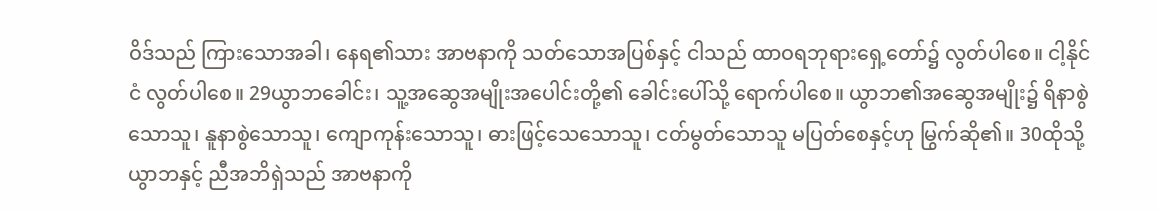ဝိဒ်သည် ကြားသောအခါ၊ နေရ၏သား အာဗနာကို သတ်သောအပြစ်နှင့် ငါသည် ထာဝရဘုရားရှေ့တော်၌ လွတ်ပါစေ။ ငါ့နိုင်ငံ လွတ်ပါစေ။ 29ယွာဘခေါင်း၊ သူ့အဆွေအမျိုးအပေါင်းတို့၏ ခေါင်းပေါ်သို့ ရောက်ပါစေ။ ယွာဘ၏အဆွေအမျိုး၌ ရိနာစွဲသောသူ၊ နူနာစွဲသောသူ၊ ကျောကုန်းသောသူ၊ ဓားဖြင့်သေသောသူ၊ ငတ်မွတ်သောသူ မပြတ်စေနှင့်ဟု မြွက်ဆို၏။ 30ထိုသို့ယွာဘနှင့် ညီအဘိရှဲသည် အာဗနာကို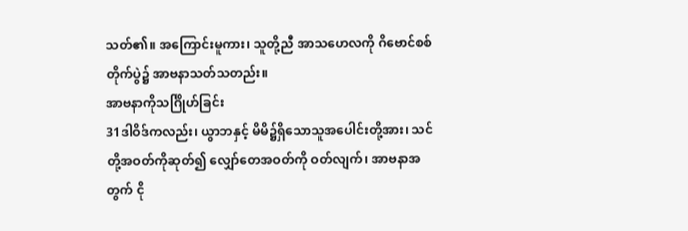သတ်၏။ အကြောင်းမူကား၊ သူတို့ညီ အာသဟေလကို ဂိဗောင်စစ်တိုက်ပွဲ၌ အာဗနာသတ်သတည်း။
အာဗနာကိုသင်္ဂြိုဟ်ခြင်း
31ဒါဝိဒ်ကလည်း၊ ယွာဘနှင့် မိမိ၌ရှိသောသူအပေါင်းတို့အား၊ သင်တို့အဝတ်ကိုဆုတ်၍ လျှော်တေအဝတ်ကို ဝတ်လျက်၊ အာဗနာအတွက် ငို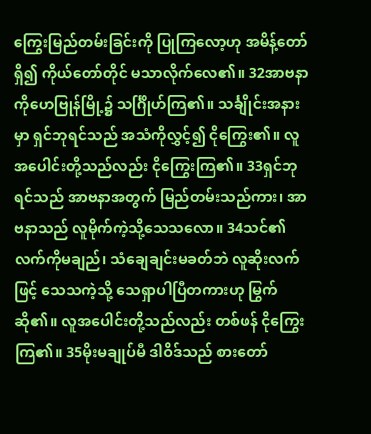ကြွေးမြည်တမ်းခြင်းကို ပြုကြလော့ဟု အမိန့်တော်ရှိ၍ ကိုယ်တော်တိုင် မသာလိုက်လေ၏။ 32အာဗနာကိုဟေဗြုန်မြို့၌ သင်္ဂြိုဟ်ကြ၏။ သင်္ချိုင်းအနားမှာ ရှင်ဘုရင်သည် အသံကိုလွှင့်၍ ငိုကြွေး၏။ လူအပေါင်းတို့သည်လည်း ငိုကြွေးကြ၏။ 33ရှင်ဘုရင်သည် အာဗနာအတွက် မြည်တမ်းသည်ကား၊ အာဗနာသည် လူမိုက်ကဲ့သို့သေသလော။ 34သင်၏လက်ကိုမချည်၊ သံချေချင်းမခတ်ဘဲ လူဆိုးလက်ဖြင့် သေသကဲ့သို့ သေရှာပါပြီတကားဟု မြွက်ဆို၏။ လူအပေါင်းတို့သည်လည်း တစ်ဖန် ငိုကြွေးကြ၏။ 35မိုးမချုပ်မီ ဒါဝိဒ်သည် စားတော်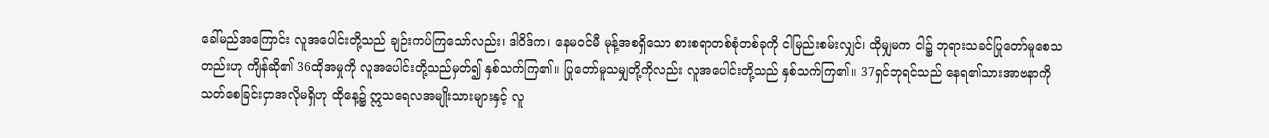ခေါ်မည်အကြောင်း လူအပေါင်းတို့သည် ချဉ်းကပ်ကြသော်လည်း၊ ဒါဝိဒ်က၊ နေမဝင်မီ မုန့်အစရှိသော စားစရာတစ်စုံတစ်ခုကို ငါမြည်းစမ်းလျှင်၊ ထိုမျှမက ငါ၌ ဘုရားသခင်ပြုတော်မူစေသတည်းဟု ကျိန်ဆို၏ 36ထိုအမှုကို လူအပေါင်းတို့သည်မှတ်၍ နှစ်သက်ကြ၏။ ပြုတော်မူသမျှတို့ကိုလည်း လူအပေါင်းတို့သည် နှစ်သက်ကြ၏။ 37ရှင်ဘုရင်သည် နေရ၏သားအာဗနာကို သတ်စေခြင်းငှာအလိုမရှိဟု ထိုနေ့၌ ဣသရေလအမျိုးသားများနှင့် လူ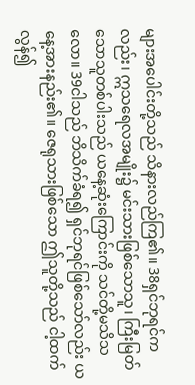များအပေါင်းတို့သည် သိနားလည်ကြ၏။ 38ရှင်ဘုရင်ကလည်း၊ ဣသရေလအမျိုး၌ မင်းသားဖြစ်သောသူ၊ ကြီးမြတ်သောသူတစ်ပါးသည် ယနေ့ဆုံးကြောင်းကို သင်တို့မသိသလော။ 39ငါသည် ဘိသိက်ခံရ၍ ရှင်ဘုရင်ဖြစ်သော်လည်း ယနေ့အားနည်း၏။ ဇေရုသားဖြစ်သော ဤသူတို့သည် ငါ့ထက်လွန်၍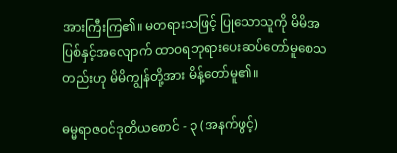အားကြီးကြ၏။ မတရားသဖြင့် ပြုသောသူကို မိမိအပြစ်နှင့်အလျောက် ထာဝရဘုရားပေးဆပ်တော်မူစေသတည်းဟု မိမိကျွန်တို့အား မိန့်တော်မူ၏။

ဓမ္မရာဇဝင်ဒုတိယစောင် - ၃ (အနက်ဖွင့်)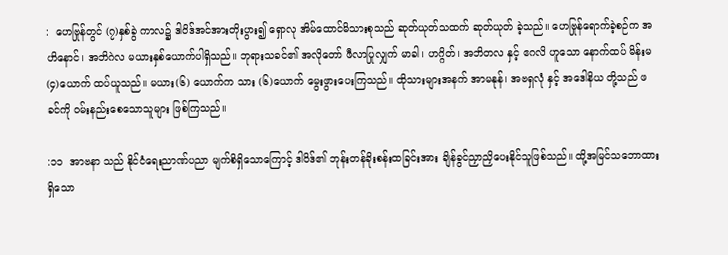:  ဟေဗြုန်တွင် (၇)နှစ်ခွဲ ကာလ၌ ဒါဝိဒ်အင်အားတိုးပွား၍ ရှောလု အိမ်ထောင်မိသားစုသည် ဆုတ်ယုတ်သထက် ဆုတ်ယုတ် ခဲ့သည်။ ဟေဗြုန်ရောက်ခဲ့စဉ်က အဟိနောင်၊ အဘိဂဲလ မယားနှစ်ယောက်ပါရှိသည်။ ဘုရားသခင်၏ အလိုတော် ဖီလာပြုလျှက် မာခါ၊ ဟဂ္ဂိတ်၊ အဘိတလ နှင့် ဧဂလိ ဟူသော နောက်ထပ် မိန်းမ (၄)ယောက် ထပ်ယူသည်။ မယား(၆) ယောက်က သား (၆)ယောက် မွေးဖွားပေးကြသည်။ ထိုသားများအနက် အာမနုန်၊ အဗရှလုံ နှင့် အဒေါနိယ တို့သည် ဖခင်ကို ဝမ်းနည်းစေသောသူများ ဖြစ်ကြသည်။

:၁၁  အာဗနာ သည် နိုင်ငံရေးညာဏ်ပညာ မျက်စိရှိသောကြောင့် ဒါဝိဒ်၏ ဘုန်းတန်ခိုးစန်းထခြင်းအား ချိန်ခွင်ညှာညှိပေးနိုင်သူဖြစ်သည်။ ထို့အမြင်သဘောထားရှိသော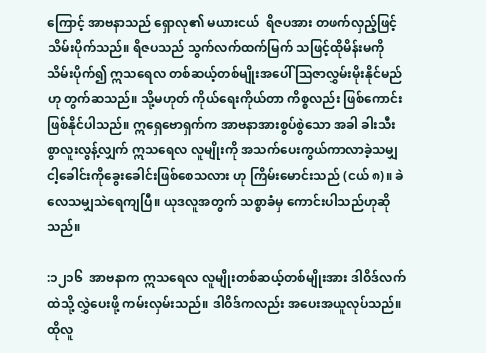ကြောင့် အာဗနာသည် ရှောလု၏ မယားငယ်  ရိဇပအား တဖက်လှည့်ဖြင့် သိမ်းပိုက်သည်။ ရိဇပသည် သွက်လက်ထက်မြက် သဖြင့်ထိုမိန်းမကို သိမ်းပိုက်၍ ဣသရေလ တစ်ဆယ့်တစ်မျိုးအပေါ် သြဇာလွှမ်းမိုးနိုင်မည်ဟု တွက်ဆသည်။ သို့မဟုတ် ကိုယ်ရေးကိုယ်တာ ကိစ္စလည်း ဖြစ်ကောင်းဖြစ်နိုင်ပါသည်။ ဣရှေဗောရှက်က အာဗနာအားစွပ်စွဲသော အခါ ခါးသီးစွာလူးလွန့်လျှက် ဣသရေလ လူမျိုးကို အသက်ပေးကွယ်ကာလာခဲ့သမျှ ငါ့ခေါင်းကိုခွေးခေါင်းဖြစ်စေသလား ဟု ကြိမ်းမောင်းသည် (ငယ် ၈)။ ခဲလေသမျှသဲရေကျပြီ။ ယုဒလူအတွက် သစ္စာခံမှ ကောင်းပါသည်ဟုဆိုသည်။

:၁၂၁၆  အာဗနာက ဣသရေလ လူမျိုးတစ်ဆယ့်တစ်မျိုးအား ဒါဝိဒ်လက်ထဲသို့ လွှဲပေးဖို့ ကမ်းလှမ်းသည်။ ဒါဝိဒ်ကလည်း အပေးအယူလုပ်သည်။ ထိုလူ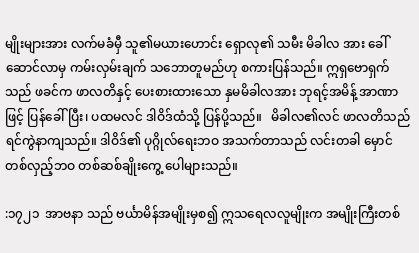မျိုးများအား လက်မခံမှီ သူ၏မယားဟောင်း ရှောလု၏ သမီး မိခါလ အား ခေါ်ဆောင်လာမှ ကမ်းလှမ်းချက် သဘောတူမည်ဟု စကားပြန်သည်။ ဣရှဗောရှက် သည် ဖခင်က ဖာလတိနှင့် ပေးစားထားသော နှမမိခါလအား ဘုရင့်အမိန့် အာဏာဖြင့် ပြန်ခေါ်ပြီး၊ ပထမလင် ဒါဝိဒ်ထံသို့ ပြန်ပို့သည်။   မိခါလ၏လင် ဖာလတိသည် ရင်ကွဲနာကျသည်။ ဒါဝိဒ်၏ ပုဂ္ဂိုလ်ရေးဘဝ အသက်တာသည် လင်းတခါ မှောင်တစ်လှည့်ဘဝ တစ်ဆစ်ချိုးကွေ့ ပေါများသည်။

:၁၇၂၁  အာဗနာ သည် ဗင်္ယာမိန်အမျိုးမှစ၍ ဣသရေလလူမျိုးက အမျိုးကြီးတစ်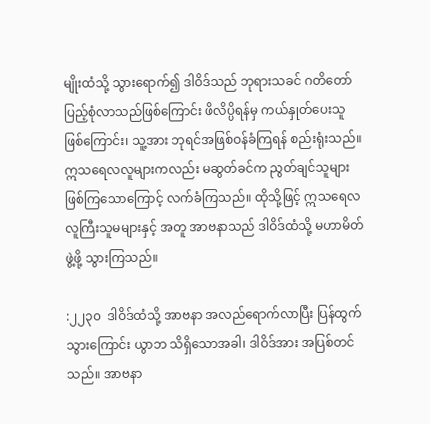မျိုးထံသို့ သွားရောက်၍ ဒါဝိဒ်သည် ဘုရားသခင် ဂတိတော် ပြည့်စုံလာသည်ဖြစ်ကြောင်း ဖိလိပ္ပိရန်မှ ကယ်နှုတ်ပေးသူ ဖြစ်ကြောင်း၊ သူ့အား ဘုရင်အဖြစ်ဝန်ခံကြရန် စည်းရုံးသည်။ ဣသရေလလူများကလည်း မဆွတ်ခင်က ညွတ်ချင်သူများဖြစ်ကြသောကြောင့် လက်ခံကြသည်။ ထိုသို့ဖြင့် ဣသရေလလူကြီးသူမများနှင့် အတူ အာဗနာသည် ဒါဝိဒ်ထံသို့ မဟာမိတ်ဖွဲ့ဖို့ သွားကြသည်။

:၂၂၃၀  ဒါဝိဒ်ထံသို့ အာဗနာ အလည်ရောက်လာပြီး ပြန်ထွက်သွားကြောင်း ယွာဘ သိရှိသောအခါ၊ ဒါဝိဒ်အား အပြစ်တင်သည်။ အာဗနာ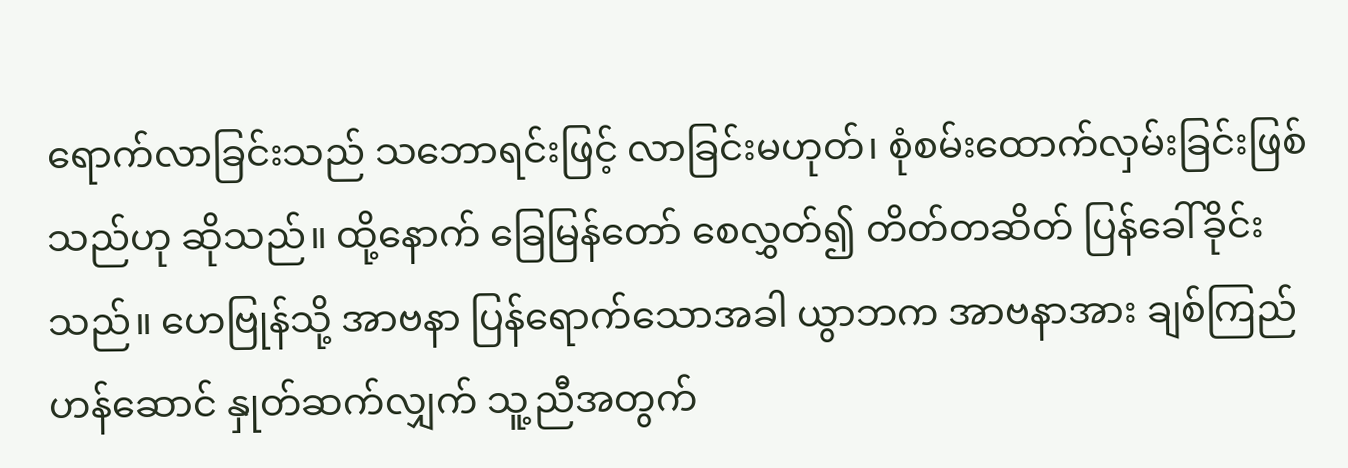ရောက်လာခြင်းသည် သဘောရင်းဖြင့် လာခြင်းမဟုတ်၊ စုံစမ်းထောက်လှမ်းခြင်းဖြစ်သည်ဟု ဆိုသည်။ ထို့နောက် ခြေမြန်တော် စေလွှတ်၍ တိတ်တဆိတ် ပြန်ခေါ်ခိုင်းသည်။ ဟေဗြုန်သို့ အာဗနာ ပြန်ရောက်သောအခါ ယွာဘက အာဗနာအား ချစ်ကြည်ဟန်ဆောင် နှုတ်ဆက်လျှက် သူ့ညီအတွက်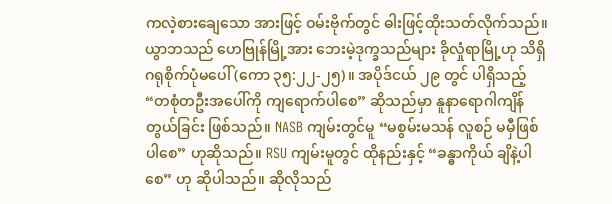ကလဲ့စားချေသော အားဖြင့် ဝမ်းဗိုက်တွင် ဓါးဖြင့်ထိုးသတ်လိုက်သည်။ ယွာဘသည် ဟေဗြုန်မြို့အား ဘေးမဲ့ဒုက္ခသည်များ ခိုလှုံရာမြို့ဟု သိရှိဂရုစိုက်ပုံမပေါ် (ကော ၃၅:၂၂-၂၅)။ အပိုဒ်ငယ် ၂၉ တွင် ပါရှိသည့် “တစုံတဦးအပေါ်ကို ကျရောက်ပါစေ” ဆိုသည်မှာ နူနာရောဂါကျိန်တွယ်ခြင်း ဖြစ်သည်။ NASB ကျမ်းတွင်မူ “မစွမ်းမသန် လူစဉ် မမှီဖြစ်ပါစေ” ဟုဆိုသည်။ RSU ကျမ်းမူတွင် ထိုနည်းနှင့် “ခန္ဓာကိုယ် ချိနဲ့ပါစေ” ဟု ဆိုပါသည်။ ဆိုလိုသည်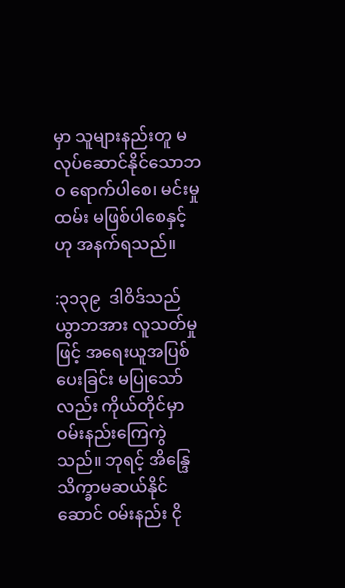မှာ သူများနည်းတူ မလုပ်ဆောင်နိုင်သောဘဝ ရောက်ပါစေ၊ မင်းမှုထမ်း မဖြစ်ပါစေနှင့် ဟု အနက်ရသည်။

:၃၁၃၉  ဒါဝိဒ်သည် ယွာဘအား လူသတ်မှုဖြင့် အရေးယူအပြစ်ပေးခြင်း မပြုသော်လည်း ကိုယ်တိုင်မှာ ဝမ်းနည်းကြေကွဲသည်။ ဘုရင့် အိန္ဒြေသိက္ခာမဆယ်နိုင်ဆောင် ဝမ်းနည်း ငို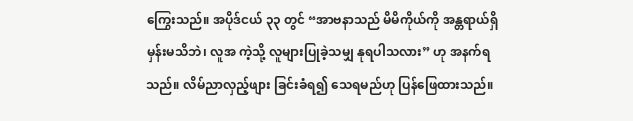ကြွေးသည်။ အပိုဒ်ငယ် ၃၃ တွင် “အာဗနာသည် မိမိကိုယ်ကို အန္တရာယ်ရှိမှန်းမသိဘဲ၊ လူအ ကဲ့သို့ လူများပြုခဲ့သမျှ နုရပါသလား” ဟု အနက်ရသည်။ လိမ်ညာလှည့်ဖျား ခြင်းခံရ၍ သေရမည်ဟု ပြန်ဖြေထားသည်။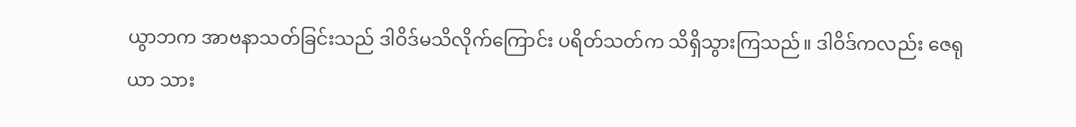ယွာဘက အာဗနာသတ်ခြင်းသည် ဒါဝိဒ်မသိလိုက်ကြောင်း ပရိတ်သတ်က သိရှိသွားကြသည်။ ဒါဝိဒ်ကလည်း ဇေရုယာ သား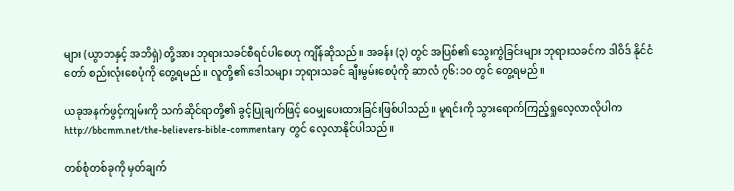များ (ယွာဘနှင့် အဘိရှဲ) တို့အား ဘုရားသခင်စီရင်ပါစေဟု ကျိန်ဆိုသည်။ အခန်း (၃) တွင် အပြစ်၏ သွေးကွဲခြင်းများ ဘုရားသခင်က ဒါဝိဒ် နိုင်ငံတော် စည်းလုံးစေပုံကို တွေ့ရမည်။ လူတို့၏ ဒေါသများ ဘုရားသခင် ချီးမွမ်းစေပုံကို ဆာလံ ၇၆:၁၀ တွင် တွေ့ရမည်။

ယခုအနက်ဖွင့်ကျမ်းကို သက်ဆိုင်ရာတို့၏ ခွင့်ပြုချက်ဖြင့် ဝေမျှပေးထားခြင်းဖြစ်ပါသည်။ မူရင်းကို သွားရောက်ကြည့်ရှုလေ့လာလိုပါက  http://bbcmm.net/the-believers-bible-commentary  တွင် လေ့လာနိုင်ပါသည်။

တစ်စုံတစ်ခုကို မှတ်ချက်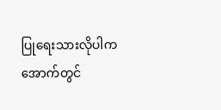ပြုရေးသားလိုပါက အောက်တွင်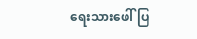ရေးသားဖေါ်ပြ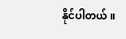နိုင်ပါတယ်။